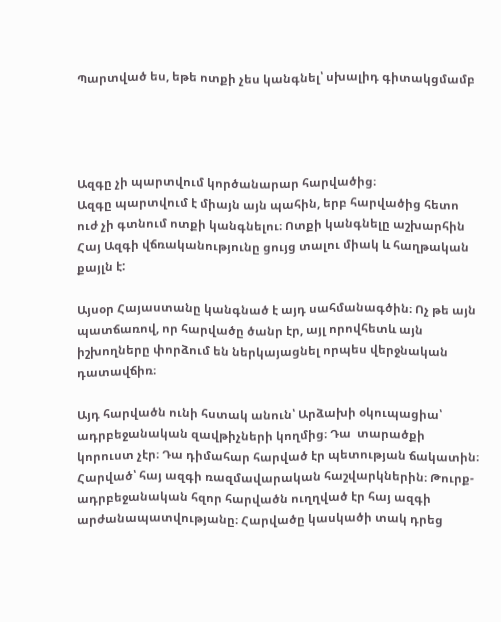Պարտված ես, եթե ոտքի չես կանգնել՝ սխալիդ գիտակցմամբ




Ազգը չի պարտվում կործանարար հարվածից։
Ազգը պարտվում է միայն այն պահին, երբ հարվածից հետո ուժ չի գտնում ոտքի կանգնելու։ Ոտքի կանգնելը աշխարհին  Հայ Ազգի վճռականությունը ցույց տալու միակ և հաղթական քայլն է:

Այսօր Հայաստանը կանգնած է այդ սահմանագծին։ Ոչ թե այն պատճառով, որ հարվածը ծանր էր, այլ որովհետև այն իշխողները փորձում են ներկայացնել որպես վերջնական դատավճիռ։

Այդ հարվածն ունի հստակ անուն՝ Արձախի օկուպացիա՝ ադրբեջանական զավթիչների կողմից։ Դա  տարածքի կորուստ չէր։ Դա դիմահար հարված էր պետության ճակատին։ Հարված՝ հայ ազգի ռազմավարական հաշվարկներին։ Թուրք-ադրբեջանական հզոր հարվածն ուղղված էր հայ ազգի արժանապատվությանը։ Հարվածը կասկածի տակ դրեց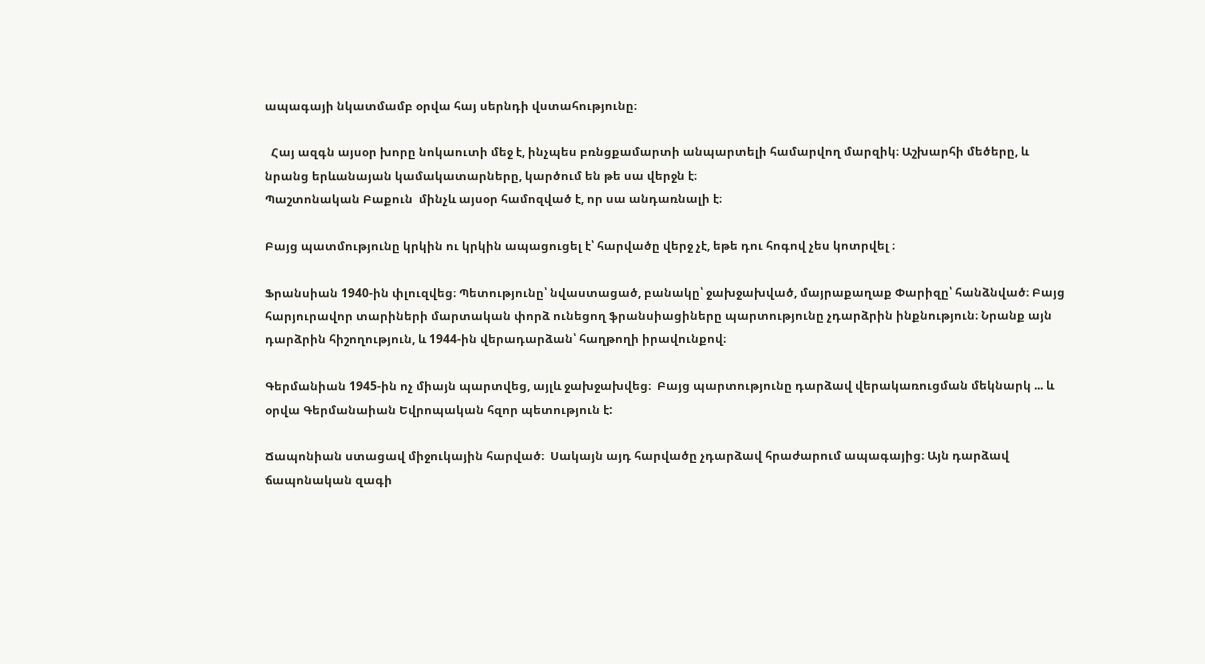ապագայի նկատմամբ օրվա հայ սերնդի վստահությունը։

  Հայ ազգն այսօր խորը նոկաուտի մեջ է, ինչպես բռնցքամարտի անպարտելի համարվող մարզիկ։ Աշխարհի մեծերը, և նրանց երևանայան կամակատարները, կարծում են թե սա վերջն է։
Պաշտոնական Բաքուն  մինչև այսօր համոզված է, որ սա անդառնալի է։

Բայց պատմությունը կրկին ու կրկին ապացուցել է՝ հարվածը վերջ չէ, եթե դու հոգով չես կոտրվել ։

Ֆրանսիան 1940-ին փլուզվեց։ Պետությունը՝ նվաստացած, բանակը՝ ջախջախված, մայրաքաղաք Փարիզը՝ հանձնված։ Բայց հարյուրավոր տարիների մարտական փորձ ունեցող ֆրանսիացիները պարտությունը չդարձրին ինքնություն։ Նրանք այն դարձրին հիշողություն, և 1944-ին վերադարձան՝ հաղթողի իրավունքով։

Գերմանիան 1945-ին ոչ միայն պարտվեց, այլև ջախջախվեց։  Բայց պարտությունը դարձավ վերակառուցման մեկնարկ ... և օրվա Գերմանաիան Եվրոպական հզոր պետություն է:

Ճապոնիան ստացավ միջուկային հարված։  Սակայն այդ հարվածը չդարձավ հրաժարում ապագայից։ Այն դարձավ ճապոնական զագի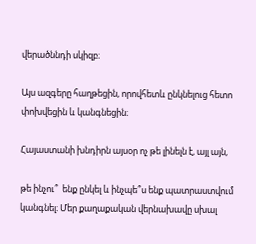վերածննդի սկիզբ։

Այս ազգերը հաղթեցին, որովհետև ընկնելուց հետո փոխվեցին և կանգնեցին։

Հայաստանի խնդիրն այսօր ոչ թե լինելն է, այլ այն,

թե ինչու՞  ենք ընկել և ինչպե՞ս ենք պատրաստվում կանգնել։ Մեր քաղաքական վերնախավը սխալ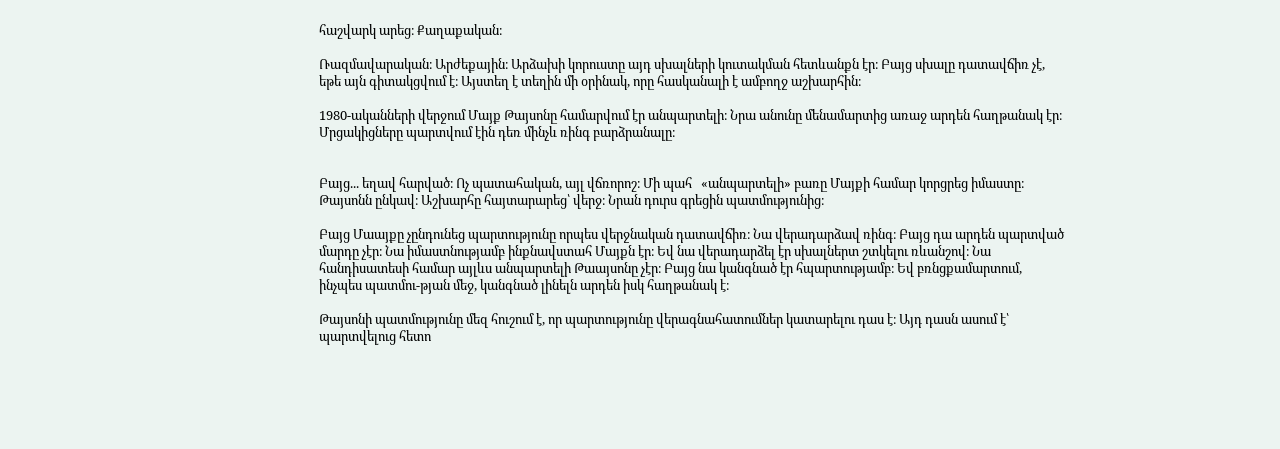հաշվարկ արեց։ Քաղաքական։

Ռազմավարական։ Արժեքային։ Արձախի կորուստը այդ սխալների կուտակման հետևանքն էր։ Բայց սխալը դատավճիռ չէ, եթե այն գիտակցվում է։ Այստեղ է տեղին մի օրինակ, որը հասկանալի է ամբողջ աշխարհին։

1980-ականների վերջում Մայք Թայսոնը համարվում էր անպարտելի։ Նրա անունը մենամարտից առաջ արդեն հաղթանակ էր։ Մրցակիցները պարտվում էին դեռ մինչև ռինգ բարձրանալը։


Բայց... եղավ հարված։ Ոչ պատահական, այլ վճռորոշ։ Մի պահ   «անպարտելի» բառը Մայքի համար կորցրեց իմաստը։ Թայսոնն ընկավ։ Աշխարհը հայտարարեց՝ վերջ։ Նրան դուրս գրեցին պատմությունից։

Բայց Մաայքը չընդունեց պարտությունը որպես վերջնական դատավճիռ։ Նա վերադարձավ ռինգ։ Բայց դա արդեն պարտված մարդը չէր։ Նա իմաստնությամբ ինքնավստահ Մայքն էր։ Եվ նա վերադարձել էր սխալներտ շտկելու ռևանշով։ Նա հանդիսատեսի համար այլևս անպարտելի Թաայսոնը չէր։ Բայց նա կանգնած էր հպարտությամբ։ Եվ բռնցքամարտում, ինչպես պատմու-թյան մեջ, կանգնած լինելն արդեն իսկ հաղթանակ է։

Թայսոնի պատմությունը մեզ հուշում է, որ պարտությունը վերագնահատումներ կատարելու դաս է։ Այդ դասն ասում է՝ պարտվելուց հետո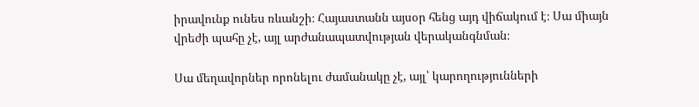իրավունք ունես ռևանշի։ Հայաստանն այսօր հենց այդ վիճակում է։ Սա միայն վրեժի պահը չէ, այլ արժանապատվության վերականգնման։

Սա մեղավորներ որոնելու ժամանակը չէ, այլ՝ կարողությունների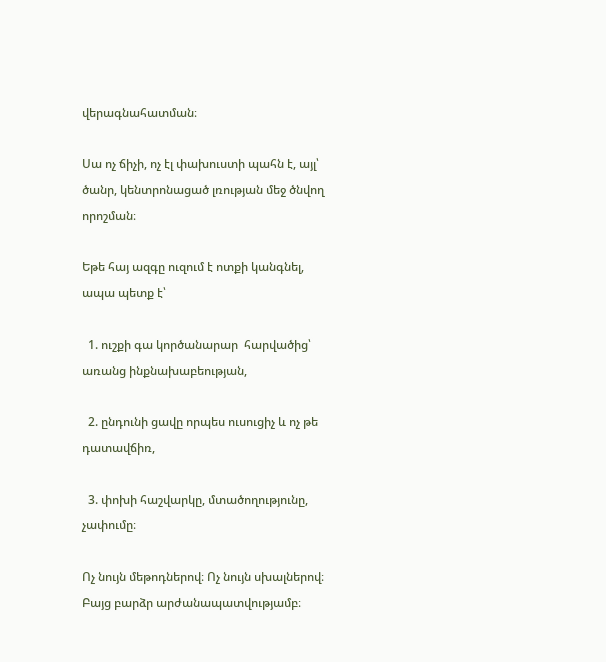վերագնահատման։

Սա ոչ ճիչի, ոչ էլ փախուստի պահն է, այլ՝ ծանր, կենտրոնացած լռության մեջ ծնվող որոշման։

Եթե հայ ազգը ուզում է ոտքի կանգնել, ապա պետք է՝

  1. ուշքի գա կործանարար  հարվածից՝ առանց ինքնախաբեության,

  2. ընդունի ցավը որպես ուսուցիչ և ոչ թե դատավճիռ,

  3. փոխի հաշվարկը, մտածողությունը, չափումը։

Ոչ նույն մեթոդներով։ Ոչ նույն սխալներով։ Բայց բարձր արժանապատվությամբ։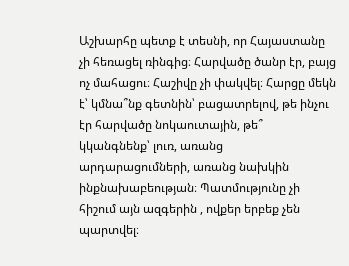Աշխարհը պետք է տեսնի, որ Հայաստանը չի հեռացել ռինգից։ Հարվածը ծանր էր, բայց ոչ մահացու։ Հաշիվը չի փակվել։ Հարցը մեկն է՝ կմնա՞նք գետնին՝ բացատրելով, թե ինչու էր հարվածը նոկաուտային, թե՞ կկանգնենք՝ լուռ, առանց արդարացումների, առանց նախկին ինքնախաբեության։ Պատմությունը չի հիշում այն ազգերին , ովքեր երբեք չեն պարտվել։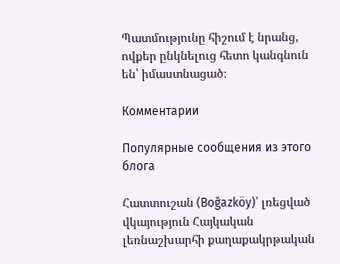Պատմությունը հիշում է նրանց, ովքեր ընկնելուց հետո կանգնուն են՝ իմաստնացած։

Комментарии

Популярные сообщения из этого блога

Հատտուշան (Boğazköy)՝ լռեցված վկայություն Հայկական լեռնաշխարհի քաղաքակրթական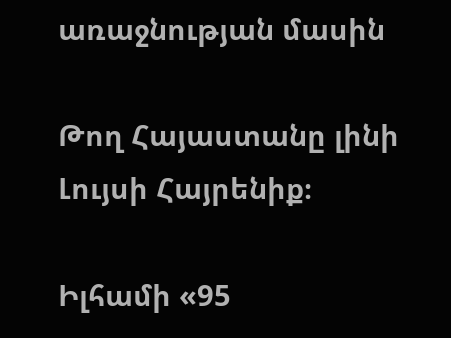առաջնության մասին

Թող Հայաստանը լինի Լույսի Հայրենիք։

Իլհամի «95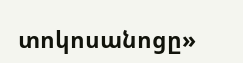տոկոսանոցը»